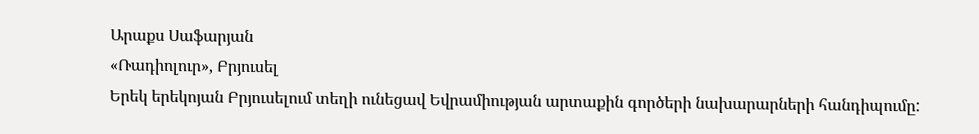Արաքս Սաֆարյան
«Ռադիոլուր», Բրյուսել
Երեկ երեկոյան Բրյուսելում տեղի ունեցավ Եվրամիության արտաքին գործերի նախարարների հանդիպումը: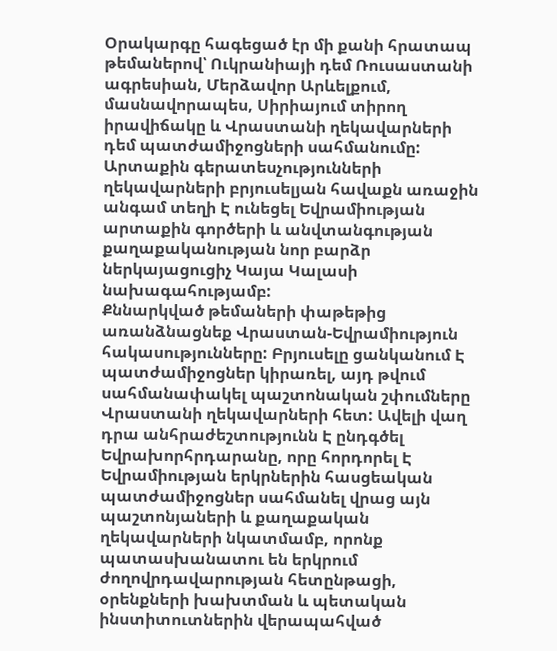Օրակարգը հագեցած էր մի քանի հրատապ թեմաներով՝ Ուկրանիայի դեմ Ռուսաստանի ագրեսիան, Մերձավոր Արևելքում, մասնավորապես, Սիրիայում տիրող իրավիճակը և Վրաստանի ղեկավարների դեմ պատժամիջոցների սահմանումը:
Արտաքին գերատեսչությունների ղեկավարների բրյուսելյան հավաքն առաջին անգամ տեղի Է ունեցել Եվրամիության արտաքին գործերի և անվտանգության քաղաքականության նոր բարձր ներկայացուցիչ Կայա Կալասի նախագահությամբ:
Քննարկված թեմաների փաթեթից առանձնացնեք Վրաստան-Եվրամիություն հակասությունները: Բրյուսելը ցանկանում Է պատժամիջոցներ կիրառել, այդ թվում սահմանափակել պաշտոնական շփումները Վրաստանի ղեկավարների հետ: Ավելի վաղ դրա անհրաժեշտությունն Է ընդգծել Եվրախորհրդարանը, որը հորդորել Է Եվրամիության երկրներին հասցեական պատժամիջոցներ սահմանել վրաց այն պաշտոնյաների և քաղաքական ղեկավարների նկատմամբ, որոնք պատասխանատու են երկրում ժողովրդավարության հետընթացի, օրենքների խախտման և պետական ինստիտուտներին վերապահված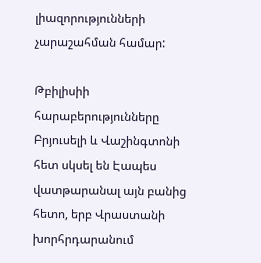լիազորությունների չարաշահման համար:

Թբիլիսիի հարաբերությունները Բրյուսելի և Վաշինգտոնի հետ սկսել են Էապես վատթարանալ այն բանից հետո, երբ Վրաստանի խորհրդարանում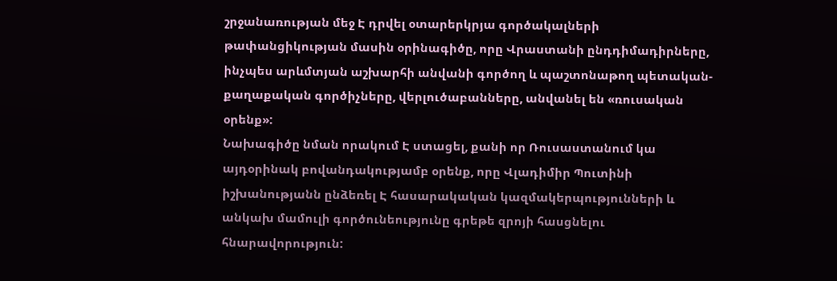շրջանառության մեջ Է դրվել օտարերկրյա գործակալների թափանցիկության մասին օրինագիծը, որը Վրաստանի ընդդիմադիրները, ինչպես արևմտյան աշխարհի անվանի գործող և պաշտոնաթող պետական-քաղաքական գործիչները, վերլուծաբանները, անվանել են «ռուսական օրենք»:
Նախագիծը նման որակում Է ստացել, քանի որ Ռուսաստանում կա այդօրինակ բովանդակությամբ օրենք, որը Վլադիմիր Պուտինի իշխանությանն ընձեռել Է հասարակական կազմակերպությունների և անկախ մամուլի գործունեությունը գրեթե զրոյի հասցնելու հնարավորություն: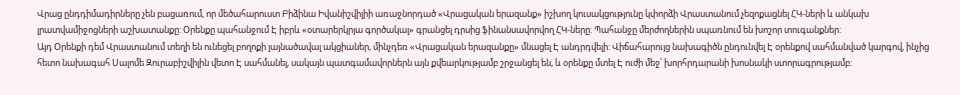Վրաց ընդդիմադիրները չեն բացառում, որ մեծահարուստ Բիձինա Իվանիշվիլիի առաջնորդած «Վրացական երազանք» իշխող կուսակցությունը կփորձի Վրաստանում չեզոքացնել ՀԿ-ների և անկախ լրատվամիջոցների աշխատանքը: Օրենքը պահանջում Է իբրև «օտարերկրյա գործակալ» գրանցել դրսից ֆինանսավորվող ՀԿ-ները: Պահանջը մերժողներին սպառնում են խոշոր տուգանքներ:
Այդ Օրենքի դեմ Վրաստանում տեղի են ունեցել բողոքի լայնածավալ ակցիաներ, մինչդեռ «Վրացական երազանքը» մնացել Է անդրդվելի: Վիճահարույց նախագիծն ընդունվել Է օրենքով սահմանված կարգով, ինչից հետո նախագահ Սալոմե Զուրաբիշվիլին վետո Է սահմանել, սակայն պատգամավորներն այն քվեարկությամբ շրջանցել են, և օրենքը մտել Է ուժի մեջ՝ խորհրդարանի խոսնակի ստորագրությամբ: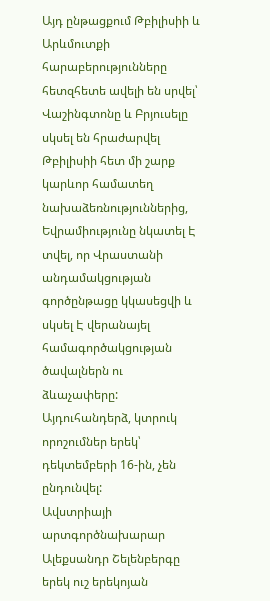Այդ ընթացքում Թբիլիսիի և Արևմուտքի հարաբերությունները հետզհետե ավելի են սրվել՝ Վաշինգտոնը և Բրյուսելը սկսել են հրաժարվել Թբիլիսիի հետ մի շարք կարևոր համատեղ նախաձեռնություններից, Եվրամիությունը նկատել Է տվել, որ Վրաստանի անդամակցության գործընթացը կկասեցվի և սկսել Է վերանայել համագործակցության ծավալներն ու ձևաչափերը: Այդուհանդերձ, կտրուկ որոշումներ երեկ՝ դեկտեմբերի 16-ին, չեն ընդունվել:
Ավստրիայի արտգործնախարար Ալեքսանդր Շելենբերգը երեկ ուշ երեկոյան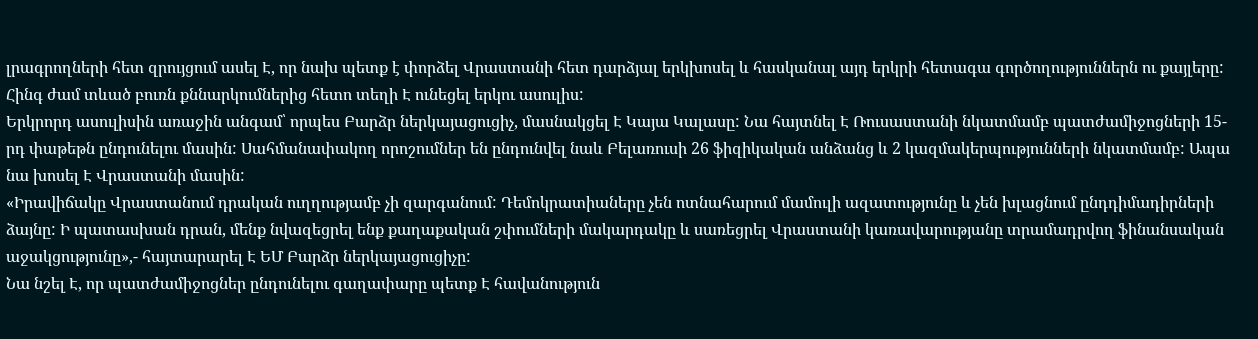լրագրողների հետ զրույցում ասել Է, որ նախ պետք է փորձել Վրաստանի հետ դարձյալ երկխոսել և հասկանալ այդ երկրի հետագա գործողություններն ու քայլերը: Հինգ ժամ տևած բուռն քննարկումներից հետո տեղի Է ունեցել երկու ասուլիս:
Երկրորդ ասուլիսին առաջին անգամ՝ որպես Բարձր ներկայացուցիչ, մասնակցել Է Կայա Կալասը: Նա հայտնել Է Ռուսաստանի նկատմամբ պատժամիջոցների 15-րդ փաթեթն ընդունելու մասին: Սահմանափակող որոշումներ են ընդունվել նաև Բելառուսի 26 ֆիզիկական անձանց և 2 կազմակերպությունների նկատմամբ: Ապա նա խոսել Է Վրաստանի մասին:
«Իրավիճակը Վրաստանում դրական ուղղությամբ չի զարգանում: Դեմոկրատիաները չեն ոտնահարում մամուլի ազատությունը և չեն խլացնում ընդդիմադիրների ձայնը: Ի պատասխան դրան, մենք նվազեցրել ենք քաղաքական շփումների մակարդակը և սառեցրել Վրաստանի կառավարությանը տրամադրվող ֆինանսական աջակցությունը»,- հայտարարել Է ԵՄ Բարձր ներկայացուցիչը:
Նա նշել Է, որ պատժամիջոցներ ընդունելու գաղափարը պետք Է հավանություն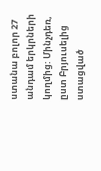ստանա բոլոր 27 անդամ երկրների կողմից: Մինչդեռ, ըստ Բրյուսելից ստացված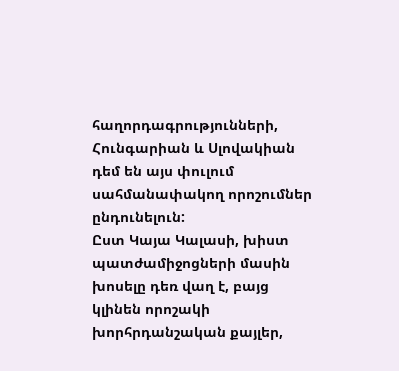հաղորդագրությունների, Հունգարիան և Սլովակիան դեմ են այս փուլում սահմանափակող որոշումներ ընդունելուն:
Ըստ Կայա Կալասի, խիստ պատժամիջոցների մասին խոսելը դեռ վաղ է, բայց կլինեն որոշակի խորհրդանշական քայլեր,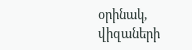օրինակ, վիզաների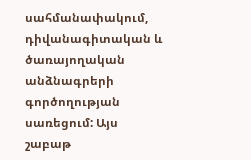սահմանափակում, դիվանագիտական և ծառայողական անձնագրերի գործողության սառեցում: Այս շաբաթ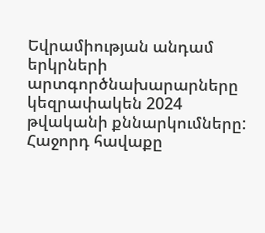Եվրամիության անդամ երկրների արտգործնախարարները կեզրափակեն 2024 թվականի քննարկումները: Հաջորդ հավաքը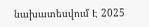նախատեսվում Է 2025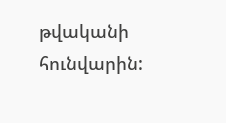թվականի հունվարին: